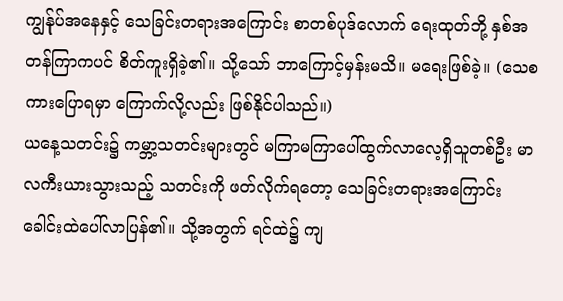ကျွန်ုပ်အနေနှင့် သေခြင်းတရားအကြောင်း စာတစ်ပုဒ်လောက် ရေးထုတ်ဘို့ နှစ်အတန်ကြာကပင် စိတ်ကူးရှိခဲ့၏။ သို့သော် ဘာကြောင့်မှန်းမသိ။ မရေးဖြစ်ခဲ့။ (သေစကားပြောရမှာ ကြောက်လို့လည်း ဖြစ်နိုင်ပါသည်။)
ယနေ့သတင်း၌ ကမ္ဘာ့သတင်းများတွင် မကြာမကြာပေါ်ထွက်လာလေ့ရှိသူတစ်ဦး မာလကီးယားသွားသည့် သတင်းကို ဖတ်လိုက်ရတော့ သေခြင်းတရားအကြောင်း ခေါင်းထဲပေါ်လာပြန်၏။ သို့အတွက် ရင်ထဲ၌ ကျ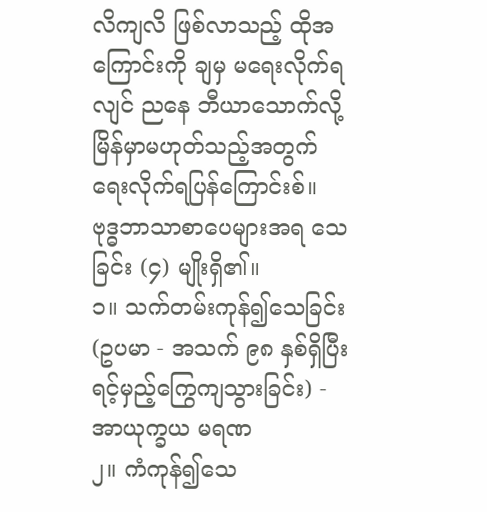လိကျလိ ဖြစ်လာသည့် ထိုအကြောင်းကို ချမှ မရေးလိုက်ရလျင် ညနေ ဘီယာသောက်လို့ မြိန်မှာမဟုတ်သည့်အတွက် ရေးလိုက်ရပြန်ကြောင်းစ်။
ဗုဒ္ဓဘာသာစာပေများအရ သေခြင်း (၄) မျိုးရှိ၏။
၁။ သက်တမ်းကုန်၍သေခြင်း (ဥပမာ - အသက် ၉၈ နှစ်ရှိပြီး ရင့်မှည့်ကြွေကျသွားခြင်း) - အာယုက္ခယ မရဏ
၂။ ကံကုန်၍သေ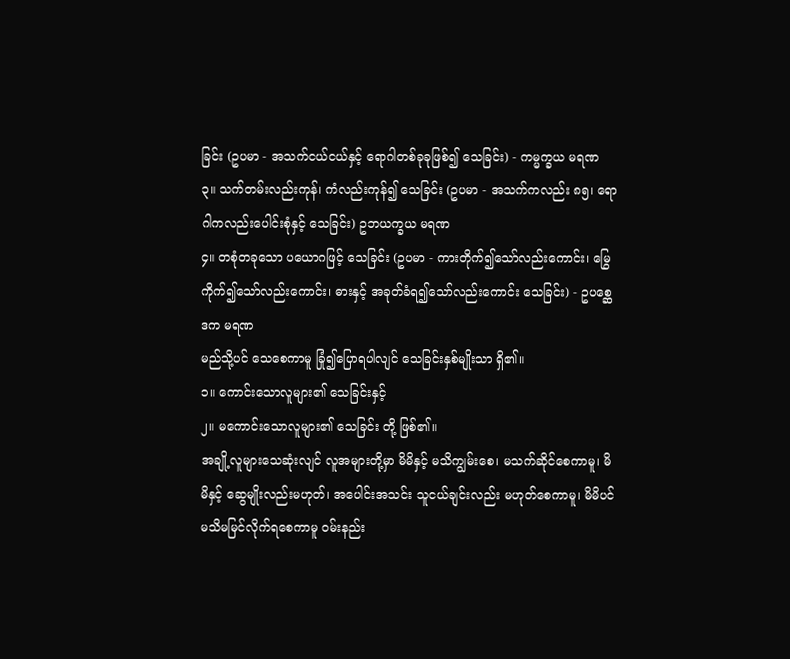ခြင်း (ဥပမာ - အသက်ငယ်ငယ်နှင့် ရောဂါတစ်ခုခုဖြစ်၍ သေခြင်း) - ကမ္မက္ခယ မရဏ
၃။ သက်တမ်းလည်းကုန်၊ ကံလည်းကုန်၍ သေခြင်း (ဥပမာ - အသက်ကလည်း ၈၅၊ ရောဂါကလည်းပေါင်းစုံနှင့် သေခြင်း) ဥဘယက္ခယ မရဏ
၄။ တစုံတခုသော ပယောဂဖြင့် သေခြင်း (ဥပမာ - ကားတိုက်၍သော်လည်းကောင်း၊ မြွေကိုက်၍သော်လည်းကောင်း၊ ဓားနှင့် အခုတ်ခံရ၍သော်လည်းကောင်း သေခြင်း) - ဥပစ္ဆေဒက မရဏ
မည်သို့ပင် သေစေကာမူ ခြုံ၍ပြောရပါလျင် သေခြင်းနှစ်မျိုးသာ ရှိ၏။
၁။ ကောင်းသောလူများ၏ သေခြင်းနှင့်
၂။ မကောင်းသောလူများ၏ သေခြင်း တို့ ဖြစ်၏။
အချို့လူများသေဆုံးလျင် လူအများတို့မှာ မိမိနှင့် မသိကျွမ်းစေ၊ မသက်ဆိုင်စေကာမူ၊ မိမိနှင့် ဆွေမျိုးလည်းမဟုတ်၊ အပေါင်းအသင်း သူငယ်ချင်းလည်း မဟုတ်စေကာမူ၊ မိမိပင် မသိမမြင်လိုက်ရစေကာမူ ဝမ်းနည်း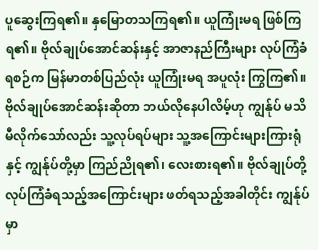ပူဆွေးကြရ၏။ နှမြောတသကြရ၏။ ယူကြုံးမရ ဖြစ်ကြရ၏။ ဗိုလ်ချုပ်အောင်ဆန်းနှင့် အာဇာနည်ကြီးများ လုပ်ကြံခံရစဉ်က မြန်မာတစ်ပြည်လုံး ယူကြုံးမရ အပူလုံး ကြွကြ၏။ ဗိုလ်ချုပ်အောင်ဆန်းဆိုတာ ဘယ်လိုနေပါလိမ့်ဟု ကျွန်ုပ် မသိမီလိုက်သော်လည်း သူ့လုပ်ရပ်များ သူ့အကြောင်းများကြားရုံနှင့် ကျွန်ုပ်တို့မှာ ကြည်ညိုရ၏၊ လေးစားရ၏။ ဗိုလ်ချုပ်တို့ လုပ်ကြံခံရသည့်အကြောင်းများ ဖတ်ရသည့်အခါတိုင်း ကျွန်ုပ်မှာ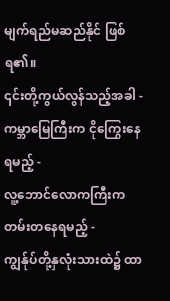မျက်ရည်မဆည်နိုင် ဖြစ်ရ၏။
၎င်းတို့ကွယ်လွန်သည့်အခါ -
ကမ္ဘာမြေကြီးက ငိုကြွေးနေရမည့် -
လူ့ဘောင်လောကကြီးက တမ်းတနေရမည့် -
ကျွန်ုပ်တို့နှလုံးသားထဲ၌ ထာ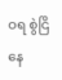ဝရ စွဲငြိနေ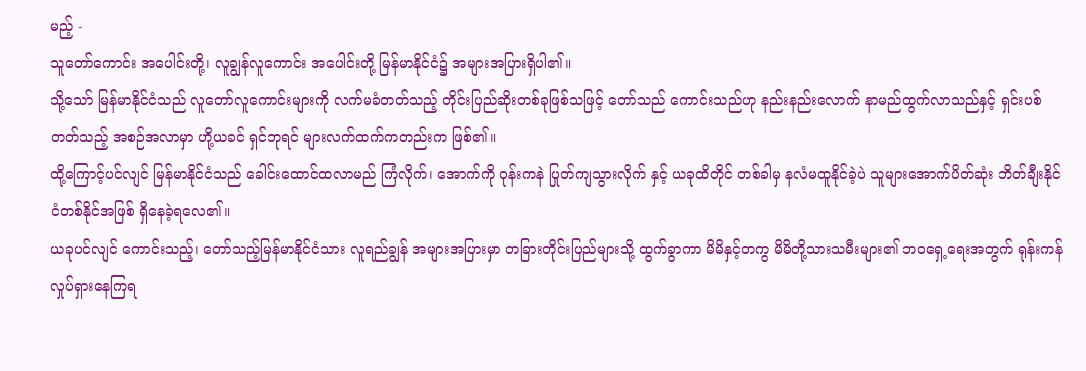မည့် -
သူတော်ကောင်း အပေါင်းတို့၊ လူချွန်လူကောင်း အပေါင်းတို့ မြန်မာနိုင်ငံ၌ အများအပြားရှိပါ၏။
သို့သော် မြန်မာနိုင်ငံသည် လူတော်လူကောင်းများကို လက်မခံတတ်သည့် တိုင်းပြည်ဆိုးတစ်ခုဖြစ်သဖြင့် တော်သည် ကောင်းသည်ဟု နည်းနည်းလောက် နာမည်ထွက်လာသည်နှင့် ရှင်းပစ်တတ်သည့် အစဉ်အလာမှာ ဟို့ယခင် ရှင်ဘုရင် များလက်ထက်ကတည်းက ဖြစ်၏။
ထို့ကြောင့်ပင်လျင် မြန်မာနိုင်ငံသည် ခေါင်းထောင်ထလာမည် ကြံလိုက်၊ အောက်ကို ဝုန်းကနဲ ပြုတ်ကျသွားလိုက် နှင့် ယခုထိတိုင် တစ်ခါမှ နလံမထူနိုင်ခဲ့ပဲ သူများအောက်ပိတ်ဆုံး ဘိတ်ချီးနိုင်ငံတစ်နိုင်အဖြစ် ရှိနေခဲ့ရလေ၏။
ယခုပင်လျင် ကောင်းသည့်၊ တော်သည့်မြန်မာနိုင်ငံသား လူရည်ချွန် အများအပြားမှာ တခြားတိုင်းပြည်များသို့ ထွက်ခွာကာ မိမိနှင့်တကွ မိမိတို့သားသမီးများ၏ ဘဝရှေ့ရေးအတွက် ရုန်းကန် လှုပ်ရှားနေကြရ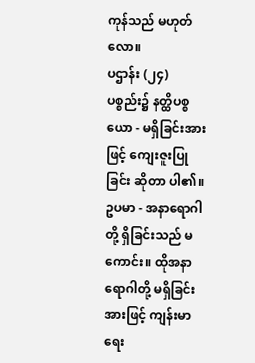ကုန်သည် မဟုတ်လော။
ပဌာန်း (၂၄) ပစ္စည်း၌ နတ္ထိပစ္စယော - မရှိခြင်းအားဖြင့် ကျေးဇူးပြုခြင်း ဆိုတာ ပါ၏။
ဥပမာ - အနာရောဂါတို့ ရှိခြင်းသည် မကောင်း။ ထိုအနာရောဂါတို့ မရှိခြင်းအားဖြင့် ကျန်းမာရေး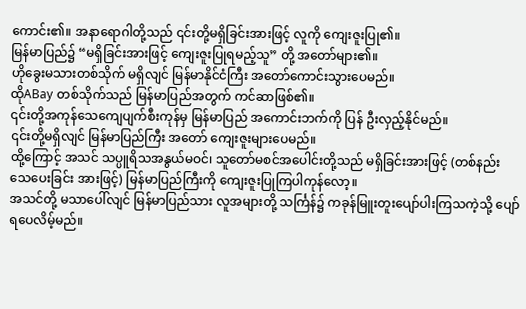ကောင်း၏။ အနာရောဂါတို့သည် ၎င်းတို့မရှိခြင်းအားဖြင့် လူကို ကျေးဇူးပြု၏။
မြန်မာပြည်၌ “မရှိခြင်းအားဖြင့် ကျေးဇူးပြုရမည့်သူ” တို့ အတော်များ၏။
ဟိုခွေးမသားတစ်သိုက် မရှိလျင် မြန်မာနိုင်ငံကြီး အတော်ကောင်းသွားပေမည်။
ထိုABay တစ်သိုက်သည် မြန်မာပြည်အတွက် ကင်ဆာဖြစ်၏။
၎င်းတို့အကုန်သေကျေပျက်စီးကုန်မှ မြန်မာပြည် အကောင်းဘက်ကို ပြန် ဦးလှည့်နိုင်မည်။
၎င်းတို့မရှိလျင် မြန်မာပြည်ကြီး အတော် ကျေးဇူးများပေမည်။
ထို့ကြောင့် အသင် သပ္ပူရိသအနွယ်မဝင်၊ သူတော်မစင်အပေါင်းတို့သည် မရှိခြင်းအားဖြင့် (တစ်နည်း သေပေးခြင်း အားဖြင့်) မြန်မာပြည်ကြီးကို ကျေးဇူးပြုကြပါကုန်လော့။
အသင်တို့ မသာပေါ်လျင် မြန်မာပြည်သား လူအများတို့ သင်္ကြန်၌ ကခုန်မြူးတူးပျော်ပါးကြသကဲ့သို့ ပျော်ရပေလိမ့်မည်။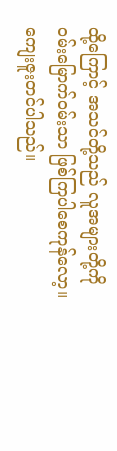ထို့ကြောင့် အသင်တို့သည် လူအများတို့ကို ဝမ်းမြောက်ဝမ်းသာ ဖြစ်ကြပါစေကုန်လော့။
ကျေးဇူးတင်ပါသည်။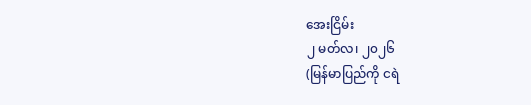အေးငြိမ်း
၂ မတ်လ၊ ၂၀၂၆
(မြန်မာပြည်ကို ငရဲ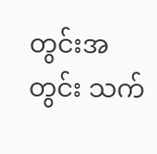တွင်းအတွင်း သက်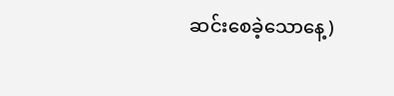ဆင်းစေခဲ့သောနေ့)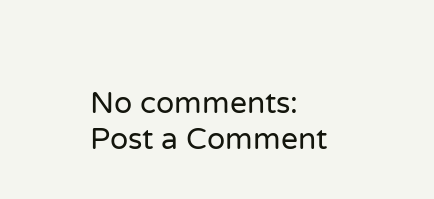No comments:
Post a Comment